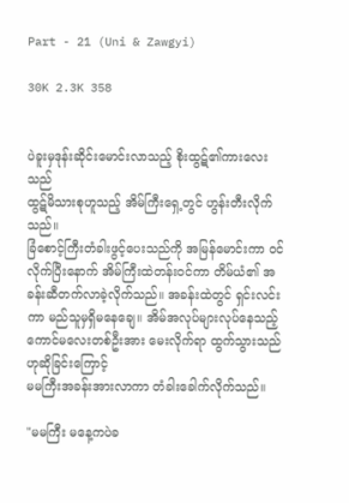Part - 21 (Uni & Zawgyi)

30K 2.3K 358


ပဲခူးမှဒုန်းဆိုင်းမောင်းလာသည့် စိုးထွဋ်၏ကားလေးသည်
ထွဋ်မိသားစုဟူသည့် အိမ်ကြီးရှေ့တွင် ဟွန်းတီးလိုက်သည်။
ခြံစောင့်ကြီးတံခါးဖွင့်ပေးသည်ကို အမြန်မောင်းကာ ဝင်လိုက်ပြီးနောက် အိမ်ကြီးထဲတန်းဝင်ကာ တိမ်ယံ၏ အခန်းဆီတက်လာခဲ့လိုက်သည်။ အခန်းထဲတွင် ရှင်းလင်းကာ မည်သူမှရှိမနေချေ။ အိမ်အလုပ်များလုပ်နေသည့် ကောင်မလေးတစ်ဦးအား မေးလိုက်ရာ ထွက်သွားသည်ဟုဆိုခြင်းကြောင့်
မမကြီးအခန်းအားလာကာ တံခါးခေါက်လိုက်သည်။

"မမကြီး မနေ့ကပဲခ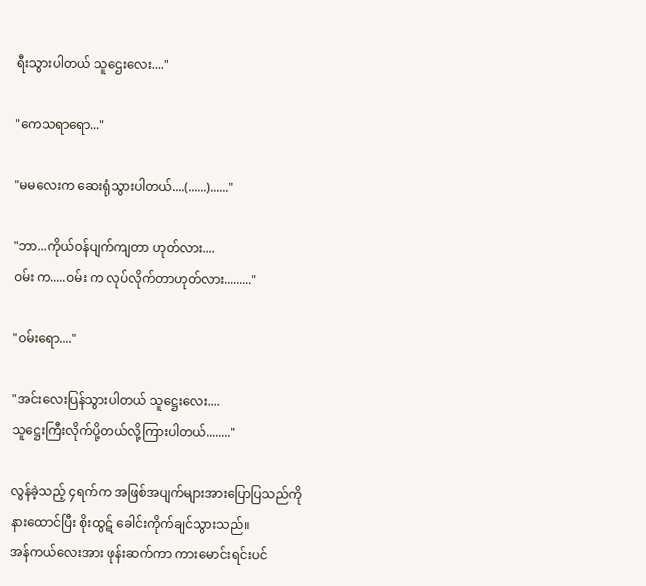ရီးသွားပါတယ် သူဌေးလေး...."

"ကေသရာရော..."

"မမလေးက ဆေးရုံသွားပါတယ်....(......)......"

"ဘာ...ကိုယ်ဝန်ပျက်ကျတာ ဟုတ်လား....
ဝမ်း က.....ဝမ်း က လုပ်လိုက်တာဟုတ်လား........."

"ဝမ်းရော...."

"အင်းလေးပြန်သွားပါတယ် သူဋ္ဌေးလေး....
သူဋ္ဌေးကြီးလိုက်ပို့တယ်လို့ကြားပါတယ်........"

လွန်ခဲ့သည့် ၄ရက်က အဖြစ်အပျက်များအားပြောပြသည်ကို
နားထောင်ပြီး စိုးထွဋ် ခေါင်းကိုက်ချင်သွားသည်။
အန်ကယ်လေးအား ဖုန်းဆက်ကာ ကားမောင်းရင်းပင်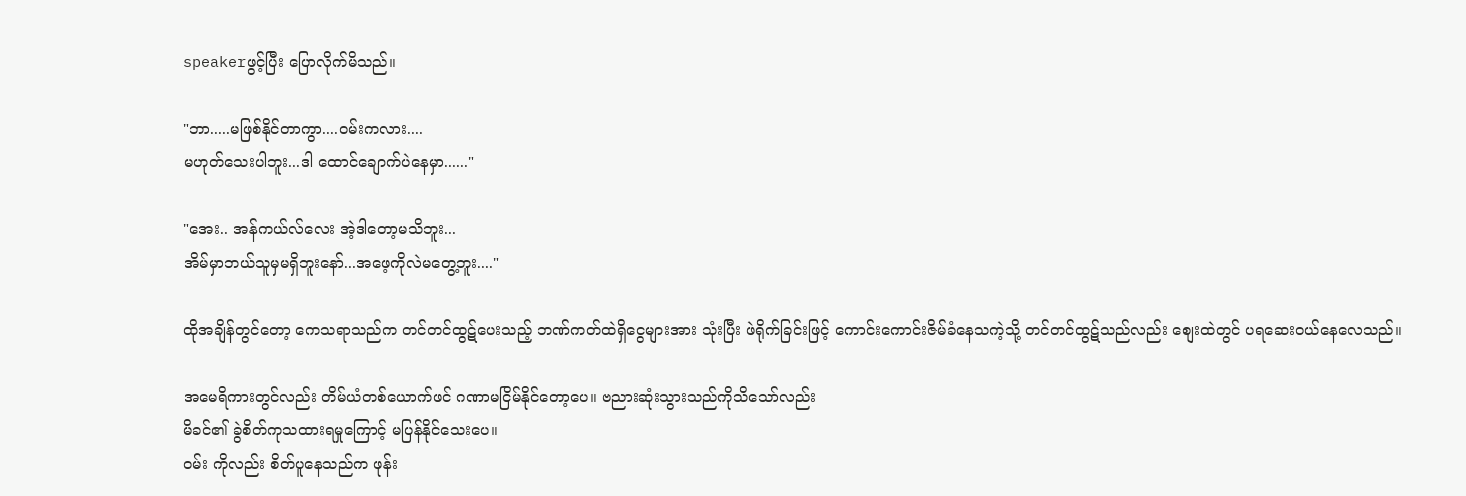speakerဖွင့်ပြီး ပြောလိုက်မိသည်။

"ဘာ.....မဖြစ်နိုင်တာကွာ....ဝမ်းကလား....
မဟုတ်သေးပါဘူး...ဒါ ထောင်ချောက်ပဲနေမှာ......"

"အေး.. အန်ကယ်လ်လေး အဲ့ဒါတော့မသိဘူး...
အိမ်မှာဘယ်သူမှမရှိဘူးနော်...အဖေ့ကိုလဲမတွေ့ဘူး...."

ထိုအချိန်တွင်တော့ ကေသရာသည်က တင်တင်ထွဋ်ပေးသည့် ဘဏ်ကတ်ထဲရှိငွေများအား သုံးပြီး ဖဲရိုက်ခြင်းဖြင့် ကောင်းကောင်းဇိမ်ခံနေသကဲ့သို့ တင်တင်ထွဋ်သည်လည်း စျေးထဲတွင် ပရဆေးဝယ်နေလေသည်။

အမေရိကားတွင်လည်း တိမ်ယံတစ်ယောက်ဖင် ဂဏာမငြိမ်နိုင်တော့ပေ။ ဗညားဆုံးသွားသည်ကိုသိသော်လည်း
မိခင်၏ ခွဲစိတ်ကုသထားရမှုကြောင့် မပြန်နိုင်သေးပေ။
ဝမ်း ကိုလည်း စိတ်ပူနေသည်က ဖုန်း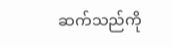ဆက်သည်ကို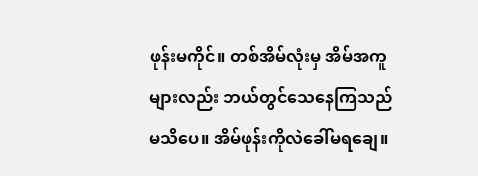ဖုန်းမကိုင်။ တစ်အိမ်လုံးမှ အိမ်အကူများလည်း ဘယ်တွင်သေနေကြသည်မသိပေ။ အိမ်ဖုန်းကိုလဲခေါ်မရချေ။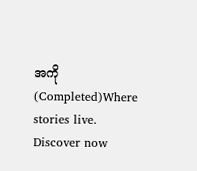အကို (Completed)Where stories live. Discover now